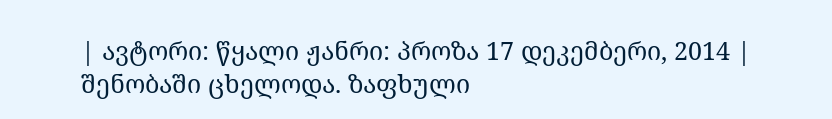| ავტორი: წყალი ჟანრი: პროზა 17 დეკემბერი, 2014 |
შენობაში ცხელოდა. ზაფხული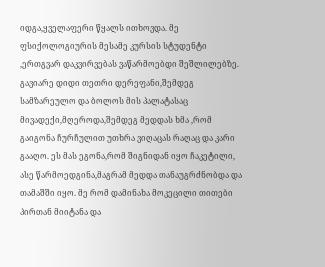იდგა,ყველაფერი წყალს ითხოვდა. მე ფსიქოლოგიურის მესამე კურსის სტუდენტი ,ერთგვარ დაკვირვებას ვაწარმოებდი შეშლილებზე. გავიარე დიდი თეთრი დერეფანი,შემდეგ სამზარეულო და ბოლოს მის პალატასაც მივადექი,მღეროდა,შემდეგ მედდას ხმა ,რომ გაიგონა ჩურჩულით უთხრა ვიღაცას რაღაც და კარი გააღო. ეს მას ეგონა,რომ შიგნიდან იყო ჩაკეტილი, ასე წარმოედგინა,მაგრამ მედდა თანაუგრძნობდა და თამაშში იყო. მე რომ დამინახა მოკეცილი თითები პირთან მიიტანა და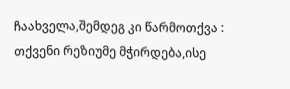ჩაახველა,შემდეგ კი წარმოთქვა : თქვენი რეზიუმე მჭირდება,ისე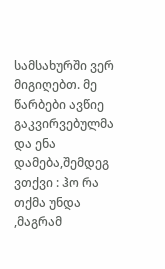სამსახურში ვერ მიგიღებთ. მე წარბები ავწიე გაკვირვებულმა და ენა დამება,შემდეგ ვთქვი : ჰო რა თქმა უნდა ,მაგრამ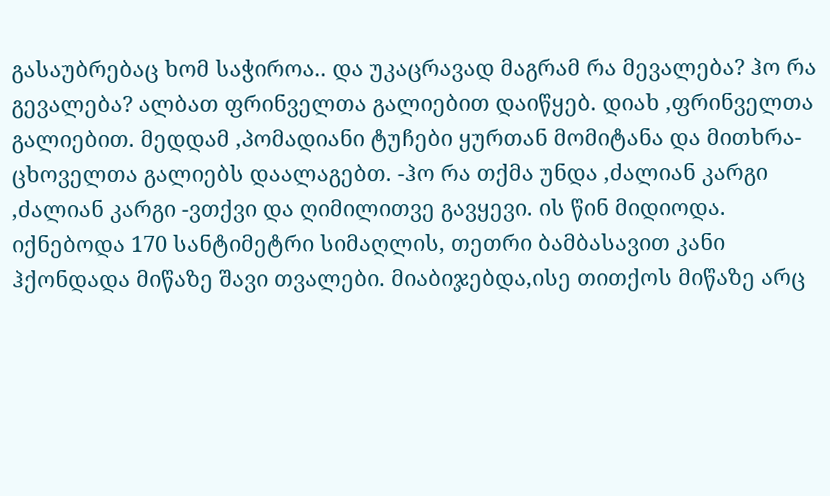გასაუბრებაც ხომ საჭიროა.. და უკაცრავად მაგრამ რა მევალება? ჰო რა გევალება? ალბათ ფრინველთა გალიებით დაიწყებ. დიახ ,ფრინველთა გალიებით. მედდამ ,პომადიანი ტუჩები ყურთან მომიტანა და მითხრა-ცხოველთა გალიებს დაალაგებთ. -ჰო რა თქმა უნდა ,ძალიან კარგი ,ძალიან კარგი -ვთქვი და ღიმილითვე გავყევი. ის წინ მიდიოდა. იქნებოდა 170 სანტიმეტრი სიმაღლის, თეთრი ბამბასავით კანი ჰქონდადა მიწაზე შავი თვალები. მიაბიჯებდა,ისე თითქოს მიწაზე არც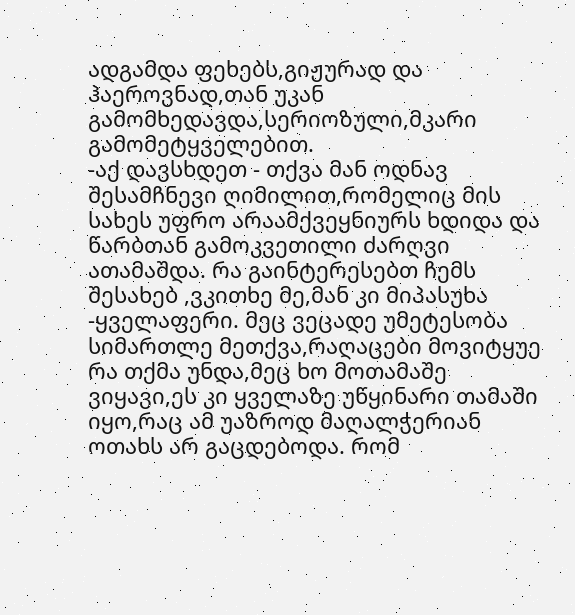ადგამდა ფეხებს,გიჟურად და ჰაეროვნად,თან უკან გამომხედავდა,სერიოზული,მკარი გამომეტყველებით.
-აქ დავსხდეთ - თქვა მან ოდნავ შესამჩნევი ღიმილით,რომელიც მის სახეს უფრო არაამქვეყნიურს ხდიდა და წარბთან გამოკვეთილი ძარღვი ათამაშდა. რა გაინტერესებთ ჩემს შესახებ ,ვკითხე მე,მან კი მიპასუხა -ყველაფერი. მეც ვეცადე უმეტესობა სიმართლე მეთქვა,რაღაცები მოვიტყუე რა თქმა უნდა,მეც ხო მოთამაშე ვიყავი,ეს კი ყველაზე უწყინარი თამაში იყო,რაც ამ უაზროდ მაღალჭერიან ოთახს არ გაცდებოდა. რომ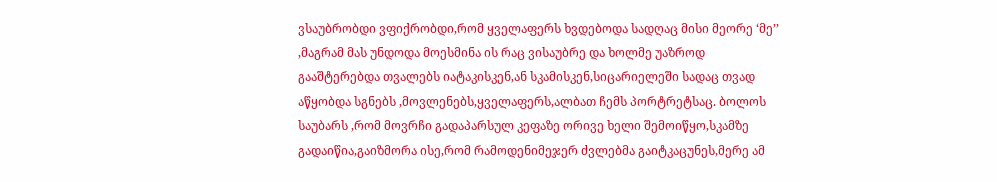ვსაუბრობდი ვფიქრობდი,რომ ყველაფერს ხვდებოდა სადღაც მისი მეორე ‘მე’’ ,მაგრამ მას უნდოდა მოესმინა ის რაც ვისაუბრე და ხოლმე უაზროდ გააშტერებდა თვალებს იატაკისკენ,ან სკამისკენ,სიცარიელეში სადაც თვად აწყობდა სგნებს ,მოვლენებს,ყველაფერს,ალბათ ჩემს პორტრეტსაც. ბოლოს საუბარს ,რომ მოვრჩი გადაპარსულ კეფაზე ორივე ხელი შემოიწყო,სკამზე გადაიწია,გაიზმორა ისე,რომ რამოდენიმეჯერ ძვლებმა გაიტკაცუნეს,მერე ამ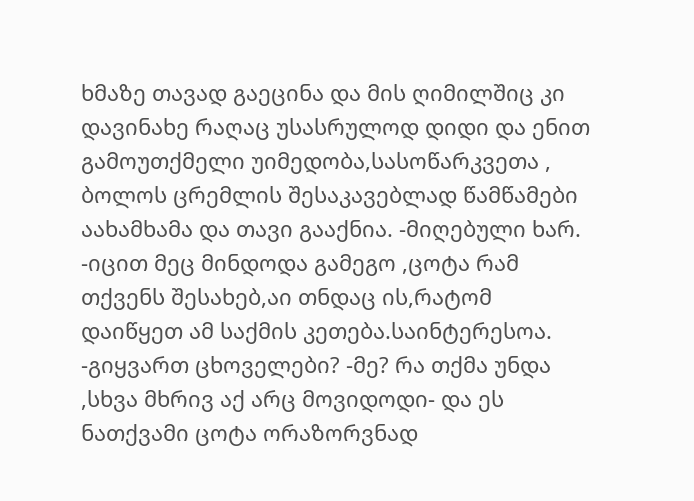ხმაზე თავად გაეცინა და მის ღიმილშიც კი დავინახე რაღაც უსასრულოდ დიდი და ენით გამოუთქმელი უიმედობა,სასოწარკვეთა , ბოლოს ცრემლის შესაკავებლად წამწამები აახამხამა და თავი გააქნია. -მიღებული ხარ. -იცით მეც მინდოდა გამეგო ,ცოტა რამ თქვენს შესახებ,აი თნდაც ის,რატომ დაიწყეთ ამ საქმის კეთება.საინტერესოა. -გიყვართ ცხოველები? -მე? რა თქმა უნდა ,სხვა მხრივ აქ არც მოვიდოდი- და ეს ნათქვამი ცოტა ორაზორვნად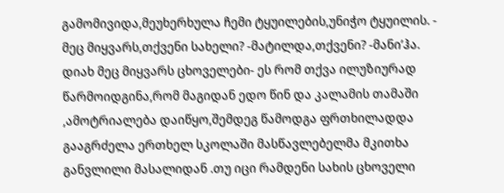გამომივიდა,მეუხერხულა ჩემი ტყუილების,უნიჭო ტყუილის. - მეც მიყვარს,თქვენი სახელი? -მატილდა,თქვენი? -მანი’ჰა. დიახ მეც მიყვარს ცხოველები- ეს რომ თქვა ილუზიურად წარმოიდგინა,რომ მაგიდან ედო წინ და კალამის თამაში ,ამოტრიალება დაიწყო,შემდეგ წამოდგა ფრთხილადდა გააგრძელა ერთხელ სკოლაში მასწავლებელმა მკითხა განვლილი მასალიდან .თუ იცი რამდენი სახის ცხოველი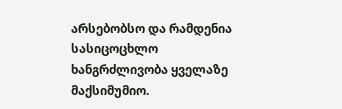არსებობსო და რამდენია სასიცოცხლო ხანგრძლივობა ყველაზე მაქსიმუმიო.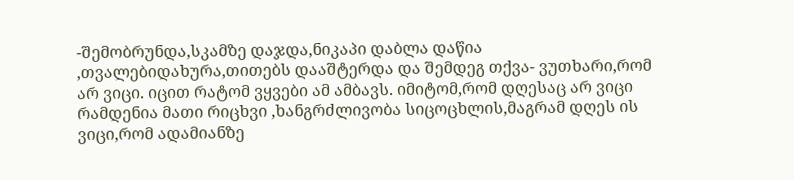-შემობრუნდა,სკამზე დაჯდა,ნიკაპი დაბლა დაწია ,თვალებიდახურა,თითებს დააშტერდა და შემდეგ თქვა- ვუთხარი,რომ არ ვიცი. იცით რატომ ვყვები ამ ამბავს. იმიტომ,რომ დღესაც არ ვიცი რამდენია მათი რიცხვი ,ხანგრძლივობა სიცოცხლის,მაგრამ დღეს ის ვიცი,რომ ადამიანზე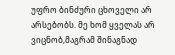უფრო ბინძური ცხოველი არ არსებობს. მე ხომ ყველას არ ვიცნობ,მაგრამ შინაგნად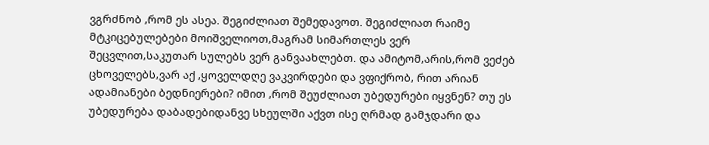ვგრძნობ ,რომ ეს ასეა. შეგიძლიათ შემედავოთ. შეგიძლიათ რაიმე მტკიცებულებები მოიშველიოთ,მაგრამ სიმართლეს ვერ შეცვლით,საკუთარ სულებს ვერ განვაახლებთ. და ამიტომ,არის,რომ ვეძებ ცხოველებს,ვარ აქ ,ყოველდღე ვაკვირდები და ვფიქრობ, რით არიან ადამიანები ბედნიერები? იმით ,რომ შეუძლიათ უბედურები იყვნენ? თუ ეს უბედურება დაბადებიდანვე სხეულში აქვთ ისე ღრმად გამჯდარი და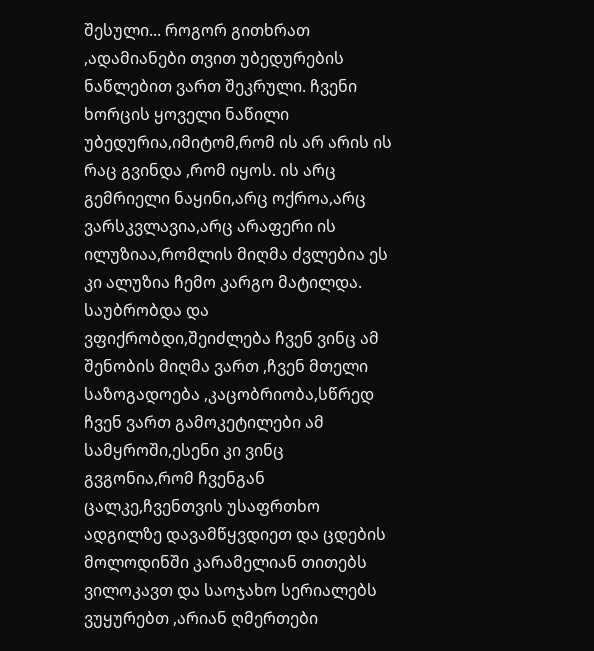შესული... როგორ გითხრათ ,ადამიანები თვით უბედურების ნაწლებით ვართ შეკრული. ჩვენი ხორცის ყოველი ნაწილი უბედურია,იმიტომ,რომ ის არ არის ის რაც გვინდა ,რომ იყოს. ის არც გემრიელი ნაყინი,არც ოქროა,არც ვარსკვლავია,არც არაფერი ის ილუზიაა,რომლის მიღმა ძვლებია ეს კი ალუზია ჩემო კარგო მატილდა. საუბრობდა და ვფიქრობდი,შეიძლება ჩვენ ვინც ამ შენობის მიღმა ვართ ,ჩვენ მთელი საზოგადოება ,კაცობრიობა,სწრედ ჩვენ ვართ გამოკეტილები ამ სამყროში,ესენი კი ვინც გვგონია,რომ ჩვენგან ცალკე,ჩვენთვის უსაფრთხო ადგილზე დავამწყვდიეთ და ცდების მოლოდინში კარამელიან თითებს ვილოკავთ და საოჯახო სერიალებს ვუყურებთ ,არიან ღმერთები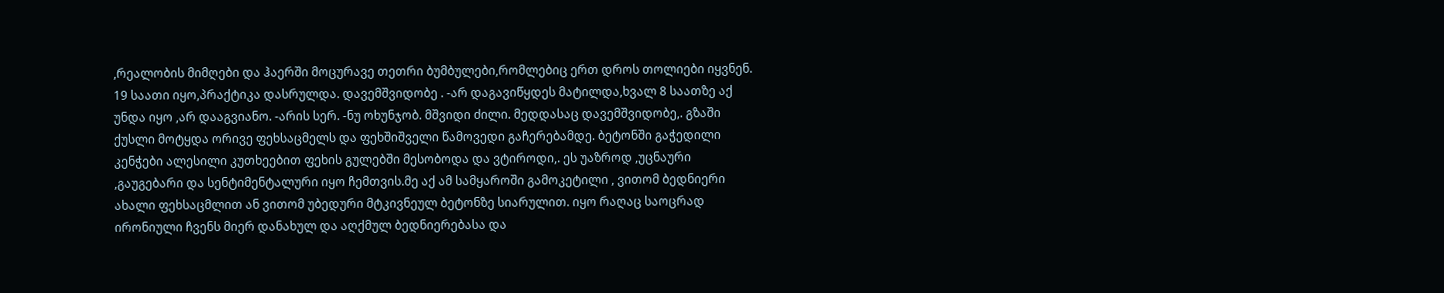,რეალობის მიმღები და ჰაერში მოცურავე თეთრი ბუმბულები,რომლებიც ერთ დროს თოლიები იყვნენ. 19 საათი იყო,პრაქტიკა დასრულდა. დავემშვიდობე . -არ დაგავიწყდეს მატილდა,ხვალ 8 საათზე აქ უნდა იყო ,არ დააგვიანო. -არის სერ. -ნუ ოხუნჯობ. მშვიდი ძილი. მედდასაც დავემშვიდობე,. გზაში ქუსლი მოტყდა ორივე ფეხსაცმელს და ფეხშიშველი წამოვედი გაჩერებამდე. ბეტონში გაჭედილი კენჭები ალესილი კუთხეებით ფეხის გულებში მესობოდა და ვტიროდი,. ეს უაზროდ ,უცნაური ,გაუგებარი და სენტიმენტალური იყო ჩემთვის.მე აქ ამ სამყაროში გამოკეტილი , ვითომ ბედნიერი ახალი ფეხსაცმლით ან ვითომ უბედური მტკივნეულ ბეტონზე სიარულით. იყო რაღაც საოცრად ირონიული ჩვენს მიერ დანახულ და აღქმულ ბედნიერებასა და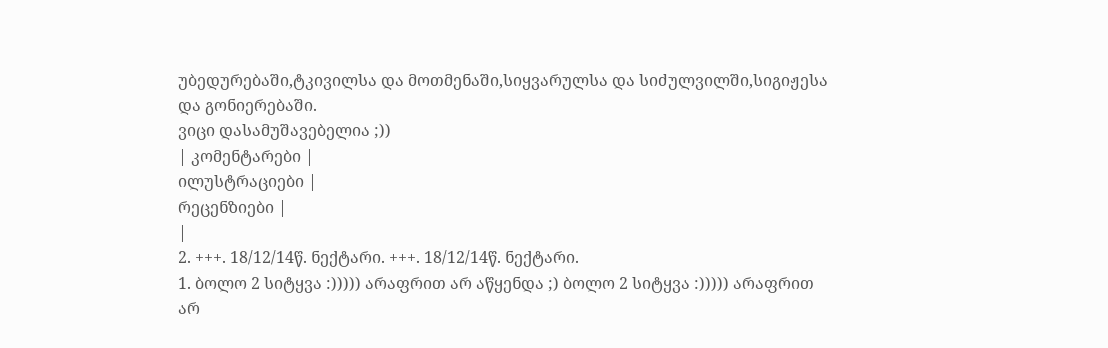უბედურებაში,ტკივილსა და მოთმენაში,სიყვარულსა და სიძულვილში,სიგიჟესა და გონიერებაში.
ვიცი დასამუშავებელია ;))
| კომენტარები |
ილუსტრაციები |
რეცენზიები |
|
2. +++. 18/12/14წ. ნექტარი. +++. 18/12/14წ. ნექტარი.
1. ბოლო 2 სიტყვა :))))) არაფრით არ აწყენდა ;) ბოლო 2 სიტყვა :))))) არაფრით არ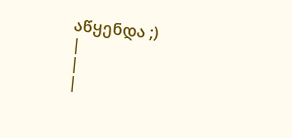აწყენდა ;)
|
|
|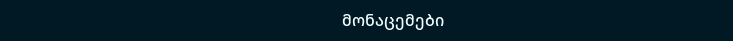მონაცემები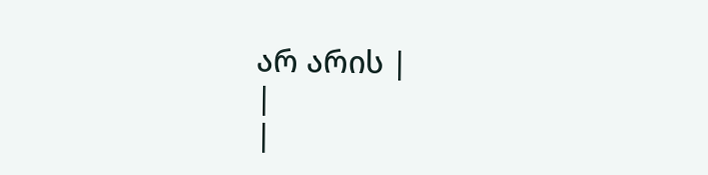არ არის |
|
|